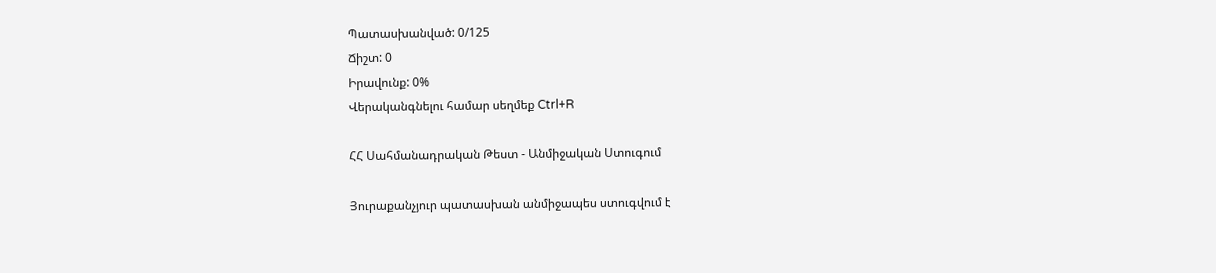Պատասխանված: 0/125
Ճիշտ: 0
Իրավունք: 0%
Վերականգնելու համար սեղմեք Ctrl+R

ՀՀ Սահմանադրական Թեստ - Անմիջական Ստուգում

Յուրաքանչյուր պատասխան անմիջապես ստուգվում է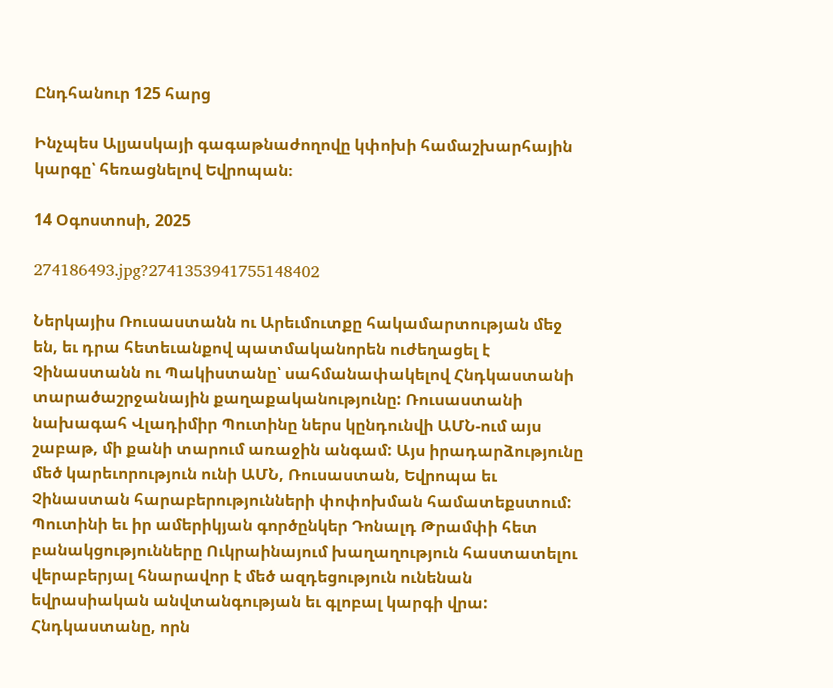Ընդհանուր 125 հարց

Ինչպես Ալյասկայի գագաթնաժողովը կփոխի համաշխարհային կարգը՝ հեռացնելով Եվրոպան։

14 Օգոստոսի, 2025

274186493.jpg?2741353941755148402

Ներկայիս Ռուսաստանն ու Արեւմուտքը հակամարտության մեջ են, եւ դրա հետեւանքով պատմականորեն ուժեղացել է Չինաստանն ու Պակիստանը՝ սահմանափակելով Հնդկաստանի տարածաշրջանային քաղաքականությունը: Ռուսաստանի նախագահ Վլադիմիր Պուտինը ներս կընդունվի ԱՄՆ-ում այս շաբաթ, մի քանի տարում առաջին անգամ: Այս իրադարձությունը մեծ կարեւորություն ունի ԱՄՆ, Ռուսաստան, Եվրոպա եւ Չինաստան հարաբերությունների փոփոխման համատեքստում: Պուտինի եւ իր ամերիկյան գործընկեր Դոնալդ Թրամփի հետ բանակցությունները Ուկրաինայում խաղաղություն հաստատելու վերաբերյալ հնարավոր է մեծ ազդեցություն ունենան եվրասիական անվտանգության եւ գլոբալ կարգի վրա: Հնդկաստանը, որն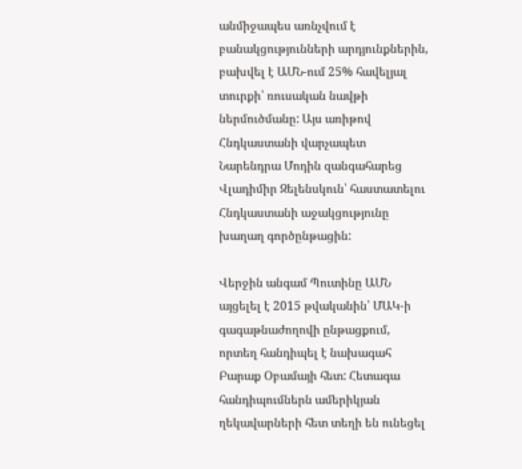անմիջապես առնչվում է բանակցությունների արդյունքներին, բախվել է ԱՄՆ-ում 25% հավելյալ տուրքի՝ ռուսական նավթի ներմուծմանը: Այս առիթով Հնդկաստանի վարչապետ Նարենդրա Մոդին զանգահարեց Վլադիմիր Զելենսկուն՝ հաստատելու Հնդկաստանի աջակցությունը խաղաղ գործընթացին:

Վերջին անգամ Պուտինը ԱՄՆ այցելել է 2015 թվականին՝ ՄԱԿ-ի գագաթնաժողովի ընթացքում, որտեղ հանդիպել է նախագահ Բարաք Օբամայի հետ: Հետագա հանդիպումներն ամերիկյան ղեկավարների հետ տեղի են ունեցել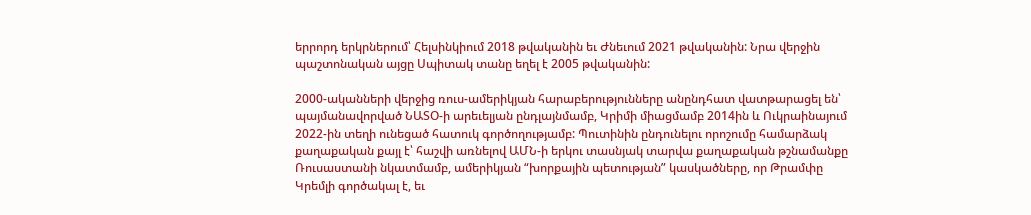երրորդ երկրներում՝ Հելսինկիում 2018 թվականին եւ Ժնեւում 2021 թվականին: Նրա վերջին պաշտոնական այցը Սպիտակ տանը եղել է 2005 թվականին:

2000-ականների վերջից ռուս-ամերիկյան հարաբերությունները անընդհատ վատթարացել են՝ պայմանավորված ՆԱՏՕ-ի արեւելյան ընդլայնմամբ, Կրիմի միացմամբ 2014ին և Ուկրաինայում 2022-ին տեղի ունեցած հատուկ գործողությամբ: Պուտինին ընդունելու որոշումը համարձակ քաղաքական քայլ է՝ հաշվի առնելով ԱՄՆ-ի երկու տասնյակ տարվա քաղաքական թշնամանքը Ռուսաստանի նկատմամբ, ամերիկյան “խորքային պետության” կասկածները, որ Թրամփը Կրեմլի գործակալ է, եւ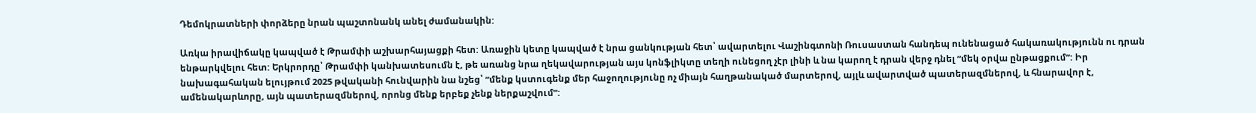Դեմոկրատների փորձերը նրան պաշտոնանկ անել ժամանակին:

Առկա իրավիճակը կապված է Թրամփի աշխարհայացքի հետ: Առաջին կետը կապված է նրա ցանկության հետ՝ ավարտելու Վաշինգտոնի Ռուսաստան հանդեպ ունենացած հակառակությունն ու դրան ենթարկվելու հետ: Երկրորդը՝ Թրամփի կանխատեսումն է, թե առանց նրա ղեկավարության այս կոնֆլիկտը տեղի ունեցող չէր լինի և նա կարող է դրան վերջ դնել “մեկ օրվա ընթացքում”: Իր նախագահական ելույթում 2025 թվականի հունվարին նա նշեց՝ “մենք կստուգենք մեր հաջողությունը ոչ միայն հաղթանակած մարտերով, այլև ավարտված պատերազմներով, և հնարավոր է, ամենակարևորը, այն պատերազմներով, որոնց մենք երբեք չենք ներքաշվում”: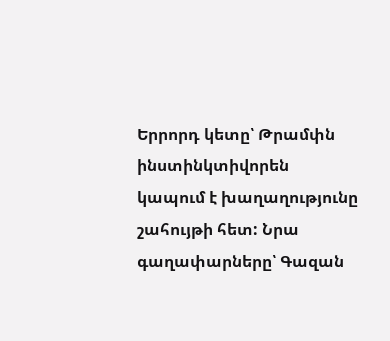Երրորդ կետը՝ Թրամփն ինստինկտիվորեն կապում է խաղաղությունը շահույթի հետ: Նրա գաղափարները՝ Գազան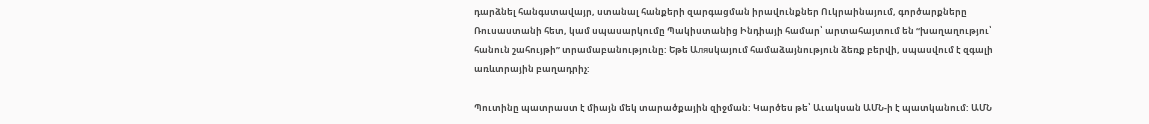դարձնել հանգստավայր, ստանալ հանքերի զարգացման իրավունքներ Ուկրաինայում, գործարքները Ռուսաստանի հետ, կամ սպասարկումը Պակիստանից Ինդիայի համար՝ արտահայտում են “խաղաղությու՝ հանուն շահույթի” տրամաբանությունը: Եթե Աляսկայում համաձայնություն ձեռք բերվի, սպասվում է զգալի առևտրային բաղադրիչ:

Պուտինը պատրաստ է միայն մեկ տարածքային զիջման: Կարծես թե՝ Աւակսան ԱՄՆ-ի է պատկանում: ԱՄՆ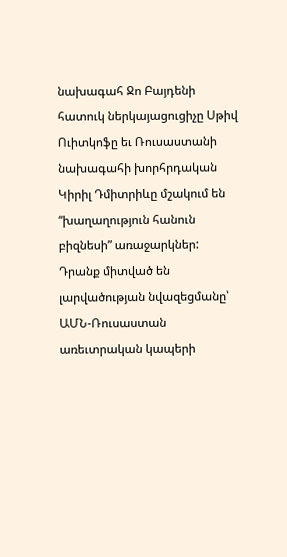նախագահ Ջո Բայդենի հատուկ ներկայացուցիչը Սթիվ Ուիտկոֆը եւ Ռուսաստանի նախագահի խորհրդական Կիրիլ Դմիտրիևը մշակում են “խաղաղություն հանուն բիզնեսի” առաջարկներ: Դրանք միտված են լարվածության նվազեցմանը՝ ԱՄՆ-Ռուսաստան առեւտրական կապերի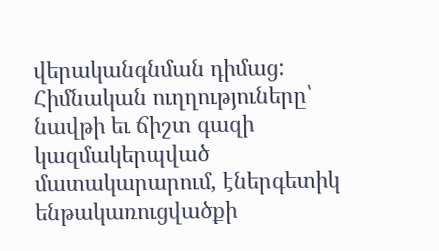վերականգնման դիմաց: Հիմնական ուղղություները՝ նավթի եւ ճիշտ գազի կազմակերպված մատակարարում, էներգետիկ ենթակառուցվածքի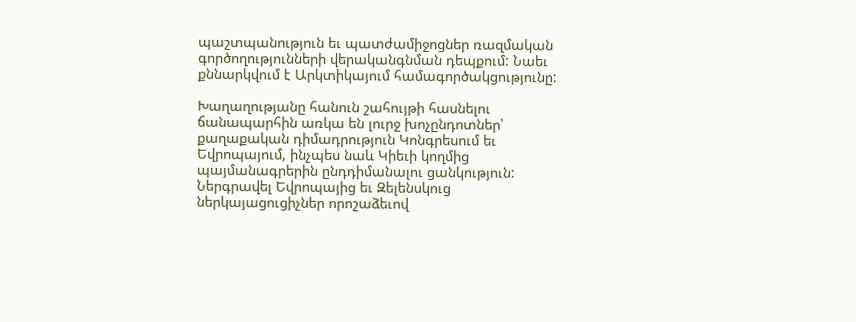պաշտպանություն եւ պատժամիջոցներ ռազմական գործողությունների վերականգնման դեպքում: Նաեւ քննարկվում է Արկտիկայում համագործակցությունը:

Խաղաղությանը հանուն շահույթի հասնելու ճանապարհին առկա են լուրջ խոչընդոտներ՝ քաղաքական դիմադրություն Կոնգրեսում եւ Եվրոպայում, ինչպես նաև Կիեւի կողմից պայմանագրերին ընդդիմանալու ցանկություն: Ներգրավել Եվրոպայից եւ Զելենսկուց ներկայացուցիչներ որոշաձեւով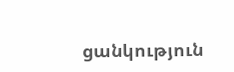ցանկություն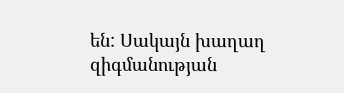են: Սակայն խաղաղ զիգմանության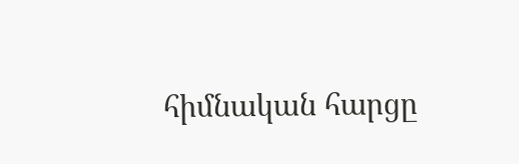հիմնական հարցը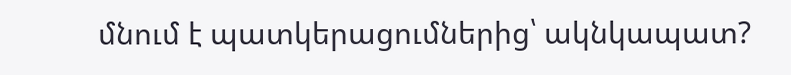մնում է պատկերացումներից՝ ակնկապատ?